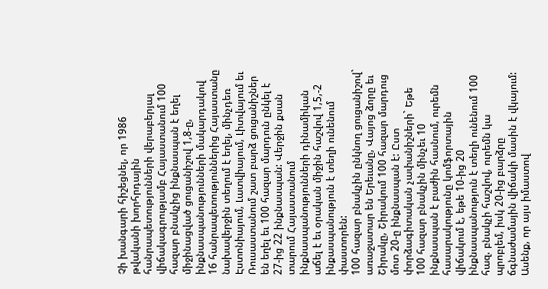Չի խանգարի հիշեցնել, որ 1986 թվականի խորհրդային հանրապետությունների վերաբերյալ վիճակագրությամբ Հայաստանում 100 հազար բնակչից ինքնասպան է եղել միջինացված ցուցանիշով 1,8-ը, ինքնասպանությունների մակարդակով 16 հանրապետություններից Հայաստանը նախավերջին տեղում է եղել, մինչդեռ Էստոնիայում, Լատվիայում, Լիտվայում եւ Ռուսաստանում շատ բարձ ցուցանիշներ են եղել եւ 100 հազար մարդուն ընկել է 27-ից 22 ինքնասպան: Վերջին քսան տարում Հայաստանում ինքնասպանությունների դինամիկան աճել է եւ օրական միջին հաշվով 1,5,-2 ինքասպանություն է տեղի ունենում փաստորեն:
100 հազար բնակչին ընկնող ցուցանիշով` առաջատար են Երեւանը, Վայոց ձորը եւ Շիրակը, Շիրակում 100 հազար մարդուց մոտ 20-ը ինքնասպան է: Ըստ փորձագիտական չափանիշների` Եթե 100 հազար բնակչին մինչեւ 10 ինքնասպան է բաժին հասնում, ուրեմն հասարակությունը կոմֆորտային վիճակում է, եթե 10-ից 20 ինքնասպանություն է տեղի ունենում 100 հազ. բնակչի հաշվով, ուրեմն կա պրոբլեմ, իսկ 20-ից բարձրը ճգնաժամային վիճակի մասին է վկայում: Ասենք, որ այս իմաստով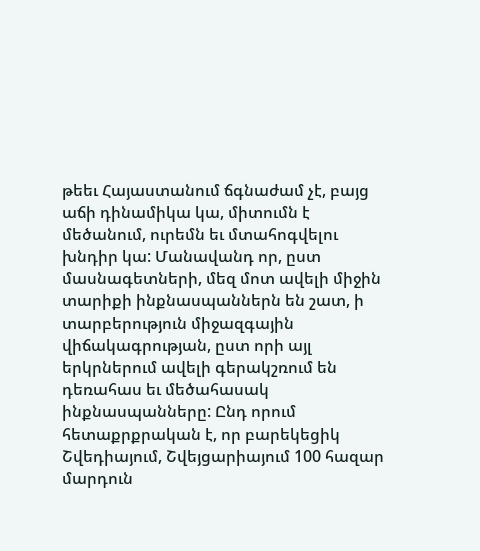թեեւ Հայաստանում ճգնաժամ չէ, բայց աճի դինամիկա կա, միտումն է մեծանում, ուրեմն եւ մտահոգվելու խնդիր կա: Մանավանդ որ, ըստ մասնագետների, մեզ մոտ ավելի միջին տարիքի ինքնասպաններն են շատ, ի տարբերություն միջազգային վիճակագրության, ըստ որի այլ երկրներում ավելի գերակշռում են դեռահաս եւ մեծահասակ ինքնասպանները: Ընդ որում հետաքրքրական է, որ բարեկեցիկ Շվեդիայում, Շվեյցարիայում 100 հազար մարդուն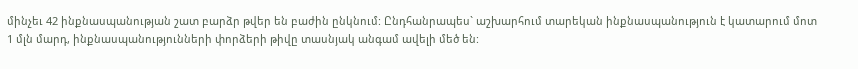մինչեւ 42 ինքնասպանության շատ բարձր թվեր են բաժին ընկնում: Ընդհանրապես` աշխարհում տարեկան ինքնասպանություն է կատարում մոտ 1 մլն մարդ, ինքնասպանությունների փորձերի թիվը տասնյակ անգամ ավելի մեծ են: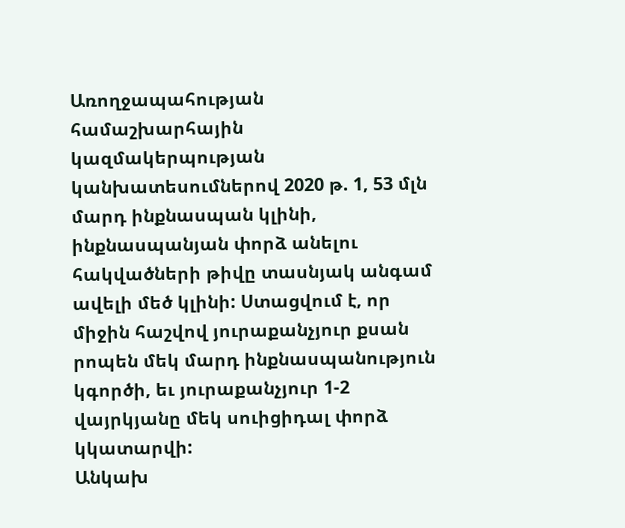Առողջապահության համաշխարհային կազմակերպության կանխատեսումներով 2020 թ. 1, 53 մլն մարդ ինքնասպան կլինի, ինքնասպանյան փորձ անելու հակվածների թիվը տասնյակ անգամ ավելի մեծ կլինի: Ստացվում է, որ միջին հաշվով յուրաքանչյուր քսան րոպեն մեկ մարդ ինքնասպանություն կգործի, եւ յուրաքանչյուր 1-2 վայրկյանը մեկ սուիցիդալ փորձ կկատարվի:
Անկախ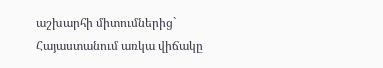աշխարհի միտումներից` Հայաստանում առկա վիճակը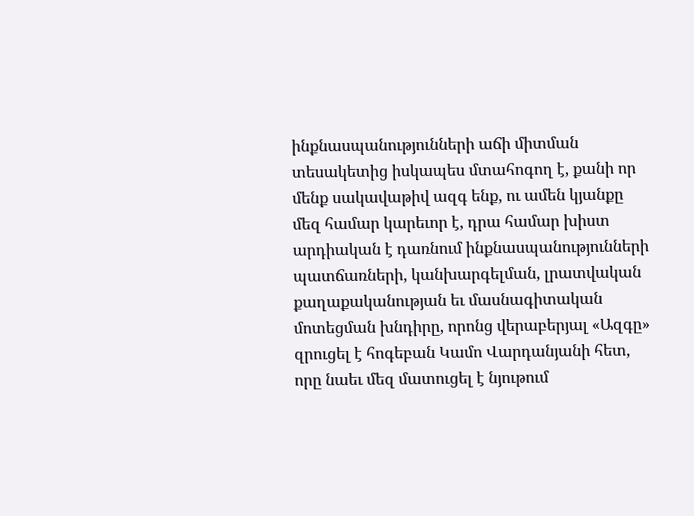ինքնասպանությունների աճի միտման տեսակետից իսկապես մտահոգող է, քանի որ մենք սակավաթիվ ազգ ենք, ու ամեն կյանքը մեզ համար կարեւոր է, դրա համար խիստ արդիական է դառնում ինքնասպանությունների պատճառների, կանխարգելման, լրատվական քաղաքականության եւ մասնագիտական մոտեցման խնդիրը, որոնց վերաբերյալ «Ազգը» զրուցել է հոգեբան Կամո Վարդանյանի հետ, որը նաեւ մեզ մատուցել է նյութում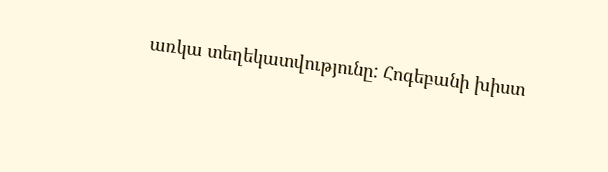առկա տեղեկատվությունը: Հոգեբանի խիստ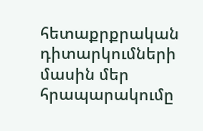հետաքրքրական դիտարկումների մասին մեր հրապարակումը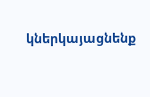կներկայացնենք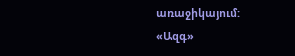առաջիկայում:
«Ազգ»